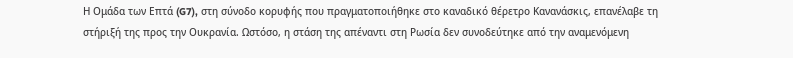Η Ομάδα των Επτά (G7), στη σύνοδο κορυφής που πραγματοποιήθηκε στο καναδικό θέρετρο Κανανάσκις, επανέλαβε τη στήριξή της προς την Ουκρανία. Ωστόσο, η στάση της απέναντι στη Ρωσία δεν συνοδεύτηκε από την αναμενόμενη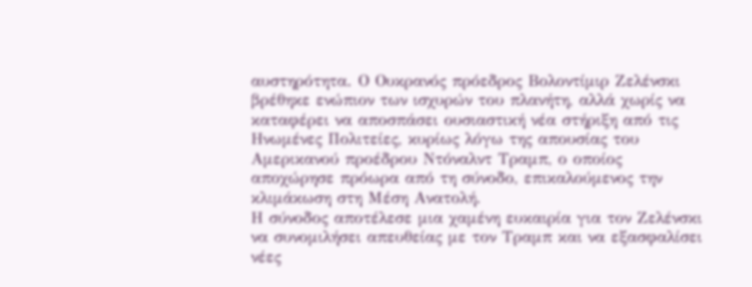αυστηρότητα. Ο Ουκρανός πρόεδρος Βολοντίμιρ Ζελένσκι βρέθηκε ενώπιον των ισχυρών του πλανήτη, αλλά χωρίς να καταφέρει να αποσπάσει ουσιαστική νέα στήριξη από τις Ηνωμένες Πολιτείες, κυρίως λόγω της απουσίας του Αμερικανού προέδρου Ντόναλντ Τραμπ, ο οποίος αποχώρησε πρόωρα από τη σύνοδο, επικαλούμενος την κλιμάκωση στη Μέση Ανατολή.
Η σύνοδος αποτέλεσε μια χαμένη ευκαιρία για τον Ζελένσκι να συνομιλήσει απευθείας με τον Τραμπ και να εξασφαλίσει νέες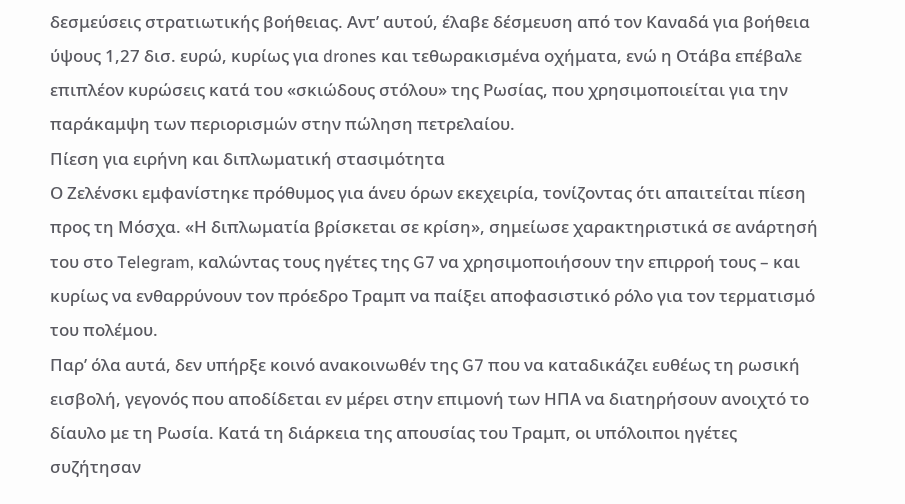δεσμεύσεις στρατιωτικής βοήθειας. Αντ’ αυτού, έλαβε δέσμευση από τον Καναδά για βοήθεια ύψους 1,27 δισ. ευρώ, κυρίως για drones και τεθωρακισμένα οχήματα, ενώ η Οτάβα επέβαλε επιπλέον κυρώσεις κατά του «σκιώδους στόλου» της Ρωσίας, που χρησιμοποιείται για την παράκαμψη των περιορισμών στην πώληση πετρελαίου.
Πίεση για ειρήνη και διπλωματική στασιμότητα
Ο Ζελένσκι εμφανίστηκε πρόθυμος για άνευ όρων εκεχειρία, τονίζοντας ότι απαιτείται πίεση προς τη Μόσχα. «Η διπλωματία βρίσκεται σε κρίση», σημείωσε χαρακτηριστικά σε ανάρτησή του στο Telegram, καλώντας τους ηγέτες της G7 να χρησιμοποιήσουν την επιρροή τους – και κυρίως να ενθαρρύνουν τον πρόεδρο Τραμπ να παίξει αποφασιστικό ρόλο για τον τερματισμό του πολέμου.
Παρ’ όλα αυτά, δεν υπήρξε κοινό ανακοινωθέν της G7 που να καταδικάζει ευθέως τη ρωσική εισβολή, γεγονός που αποδίδεται εν μέρει στην επιμονή των ΗΠΑ να διατηρήσουν ανοιχτό το δίαυλο με τη Ρωσία. Κατά τη διάρκεια της απουσίας του Τραμπ, οι υπόλοιποι ηγέτες συζήτησαν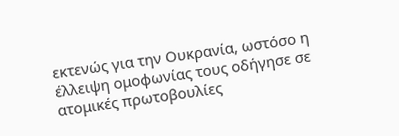εκτενώς για την Ουκρανία, ωστόσο η έλλειψη ομοφωνίας τους οδήγησε σε ατομικές πρωτοβουλίες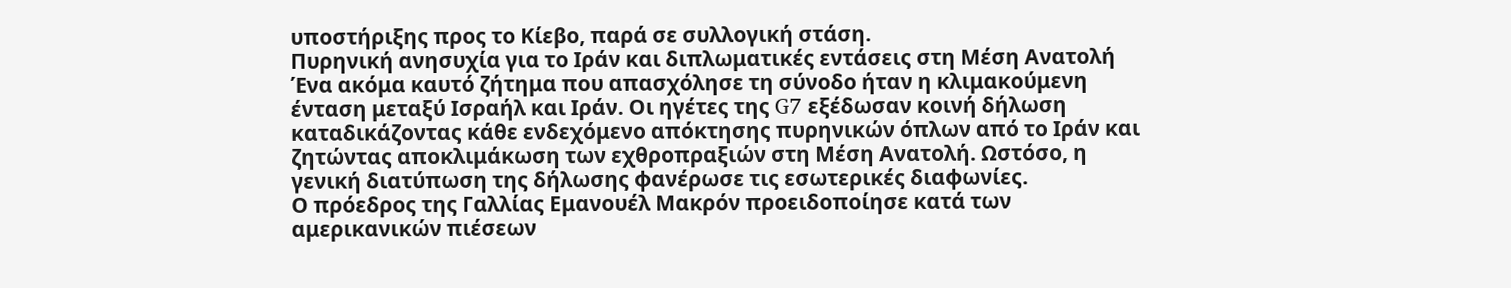υποστήριξης προς το Κίεβο, παρά σε συλλογική στάση.
Πυρηνική ανησυχία για το Ιράν και διπλωματικές εντάσεις στη Μέση Ανατολή
Ένα ακόμα καυτό ζήτημα που απασχόλησε τη σύνοδο ήταν η κλιμακούμενη ένταση μεταξύ Ισραήλ και Ιράν. Οι ηγέτες της G7 εξέδωσαν κοινή δήλωση καταδικάζοντας κάθε ενδεχόμενο απόκτησης πυρηνικών όπλων από το Ιράν και ζητώντας αποκλιμάκωση των εχθροπραξιών στη Μέση Ανατολή. Ωστόσο, η γενική διατύπωση της δήλωσης φανέρωσε τις εσωτερικές διαφωνίες.
Ο πρόεδρος της Γαλλίας Εμανουέλ Μακρόν προειδοποίησε κατά των αμερικανικών πιέσεων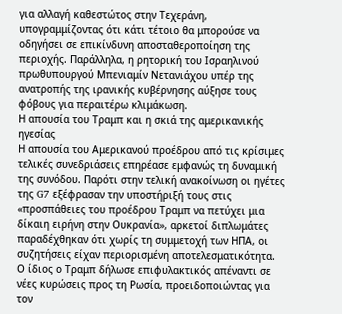για αλλαγή καθεστώτος στην Τεχεράνη, υπογραμμίζοντας ότι κάτι τέτοιο θα μπορούσε να οδηγήσει σε επικίνδυνη αποσταθεροποίηση της περιοχής. Παράλληλα, η ρητορική του Ισραηλινού πρωθυπουργού Μπενιαμίν Νετανιάχου υπέρ της ανατροπής της ιρανικής κυβέρνησης αύξησε τους φόβους για περαιτέρω κλιμάκωση.
Η απουσία του Τραμπ και η σκιά της αμερικανικής ηγεσίας
Η απουσία του Αμερικανού προέδρου από τις κρίσιμες τελικές συνεδριάσεις επηρέασε εμφανώς τη δυναμική της συνόδου. Παρότι στην τελική ανακοίνωση οι ηγέτες της G7 εξέφρασαν την υποστήριξή τους στις «προσπάθειες του προέδρου Τραμπ να πετύχει μια δίκαιη ειρήνη στην Ουκρανία», αρκετοί διπλωμάτες παραδέχθηκαν ότι χωρίς τη συμμετοχή των ΗΠΑ, οι συζητήσεις είχαν περιορισμένη αποτελεσματικότητα.
Ο ίδιος ο Τραμπ δήλωσε επιφυλακτικός απέναντι σε νέες κυρώσεις προς τη Ρωσία, προειδοποιώντας για τον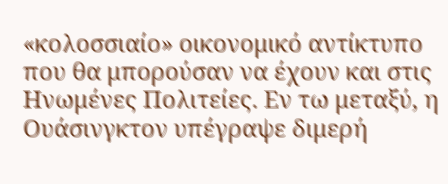«κολοσσιαίο» οικονομικό αντίκτυπο που θα μπορούσαν να έχουν και στις Ηνωμένες Πολιτείες. Εν τω μεταξύ, η Ουάσινγκτον υπέγραψε διμερή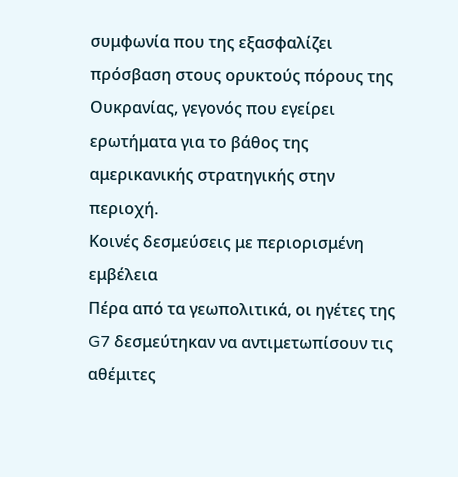συμφωνία που της εξασφαλίζει πρόσβαση στους ορυκτούς πόρους της Ουκρανίας, γεγονός που εγείρει ερωτήματα για το βάθος της αμερικανικής στρατηγικής στην περιοχή.
Κοινές δεσμεύσεις με περιορισμένη εμβέλεια
Πέρα από τα γεωπολιτικά, οι ηγέτες της G7 δεσμεύτηκαν να αντιμετωπίσουν τις αθέμιτες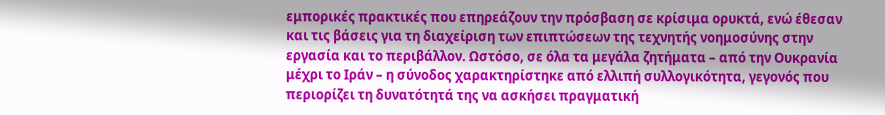εμπορικές πρακτικές που επηρεάζουν την πρόσβαση σε κρίσιμα ορυκτά, ενώ έθεσαν και τις βάσεις για τη διαχείριση των επιπτώσεων της τεχνητής νοημοσύνης στην εργασία και το περιβάλλον. Ωστόσο, σε όλα τα μεγάλα ζητήματα – από την Ουκρανία μέχρι το Ιράν – η σύνοδος χαρακτηρίστηκε από ελλιπή συλλογικότητα, γεγονός που περιορίζει τη δυνατότητά της να ασκήσει πραγματική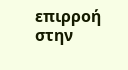επιρροή στην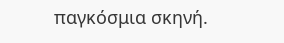παγκόσμια σκηνή.